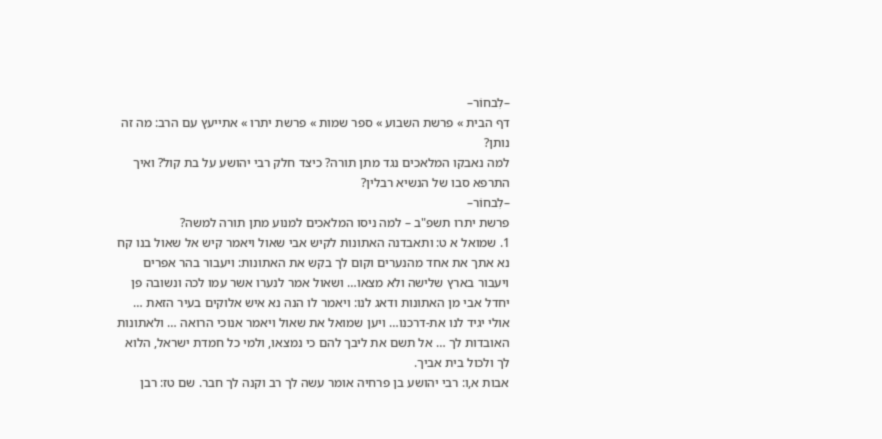–לִבחוֹר–
דף הבית » פרשת השבוע » ספר שמות » פרשת יתרו » אתייעץ עם הרב: מה זה נותן?
למה נאבקו המלאכים נגד מתן תורה? כיצד חלק רבי יהושע על בת קול? ואיך התרפא סבו של הנשיא רבלין?
–לִבחוֹר–
פרשת יתרו תשפ"ב – למה ניסו המלאכים למנוע מתן תורה למשה?
1. שמואל א ט: ותאבדנה האתונות לקיש אבי שאול ויאמר קיש אל שאול בנו קח נא אתך את אחד מהנערים וקום לך בקש את האתונות: ויעבור בהר אפרים ויעבור בארץ שלישה ולא מצאו… ושאול אמר לנערו אשר עמו לכה ונשובה פן יחדל אבי מן האתונות ודאג לנו: ויאמר לו הנה נא איש אלוקים בעיר הזאת … אולי יגיד לנו את-דרכנו… ויען שמואל את שאול ויאמר אנוכי הרואה … ולאתונות האובדות לך … אל תשם את ליבך להם כי נמצאו, ולמי כל חמדת ישראל, הלוא לך ולכול בית אביך.
אבות א,ו: רבי יהושע בן פרחיה אומר עשה לך רב וקנה לך חבר. שם טז: רבן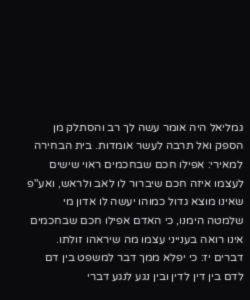גמליאל היה אומר עשה לך רב והסתלק מן הספק ואל תרבה לעשר אומדות. בית הבחירה למאירי: אפילו חכם שבחכמים ראוי שישים לעצמו איזה חכם שיברור לו לאב ולראש, ואע"פ שאינו מוצא גדול כמוהו יעשה לו אדון מי שלמטה הימנו, כי האדם אפילו חכם שבחכמים אינו רואה בענייני עצמו מה שיראהו זולתו.
דברים יז: כי יפלא ממך דבר למשפט בין דם לדם בין דין לדין ובין נגע לנגע דברי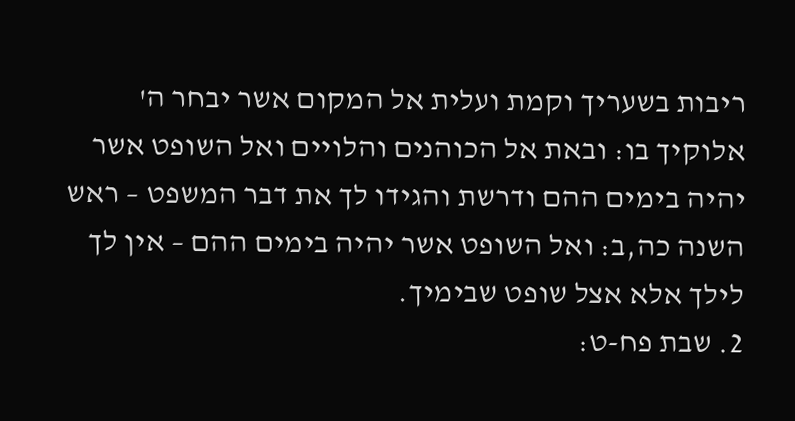ריבות בשעריך וקמת ועלית אל המקום אשר יבחר ה' אלוקיך בו: ובאת אל הכוהנים והלויים ואל השופט אשר יהיה בימים ההם ודרשת והגידו לך את דבר המשפט – ראש השנה כה,ב: ואל השופט אשר יהיה בימים ההם – אין לך לילך אלא אצל שופט שבימיך.
2. שבת פח-ט: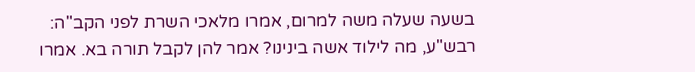בשעה שעלה משה למרום, אמרו מלאכי השרת לפני הקב"ה: רבש"ע, מה לילוד אשה בינינו? אמר להן לקבל תורה בא. אמרו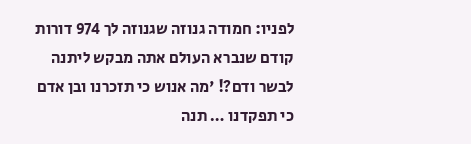לפניו: חמודה גנוזה שגנוזה לך 974 דורות קודם שנברא העולם אתה מבקש ליתנה לבשר ודם?! 'מה אנוש כי תזכרנו ובן אדם כי תפקדנו … תנה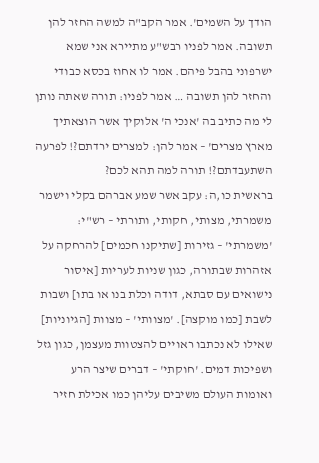הודך על השמים'. אמר הקב"ה למשה החזר להן תשובה. אמר לפניו רבש"ע מתיירא אני שמא ישרפוני בהבל פיהם. אמר לו אחוז בכסא כבודי והחזר להן תשובה … אמר לפניו: תורה שאתה נותן לי מה כתיב בה 'אנכי ה' אלוקיך אשר הוצאתיך מארץ מצרים' – אמר להן: למצרים ירדתם?! לפרעה השתעבדתם?! תורה למה תהא לכם?
בראשית כו,ה: עקב אשר שמע אברהם בקלי וישמר משמרתי, מצותי, חקותי, ותורתי – רש"י: 'משמרתי' – גזירות [שתיקנו חכמים] להרחקה על אזהרות שבתורה, כגון שניות לעריות [איסור נישואים עם סבתא, דודה וכלת בנו או בתו] ושבות לשבת [כמו מוקצה]. 'מצוותי' – מצוות [הגיוניות] שאילו לא נכתבו ראויים להצטוות מעצמן, כגון גזל ושפיכות דמים. 'חוקתי' – דברים שיצר הרע ואומות העולם משיבים עליהן כמו אכילת חזיר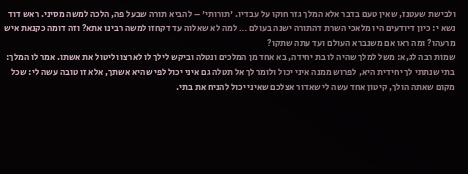ולבישת שעטנז, שאין טעם בדבר אלא המלך גזר חוקו על עבדיו. 'תורותי' – להביא תורה שבעל פה, הלכה למשה מסיני. ראש דוד נשא י: כיון דיודעים היו מלאכי השרת דהתורה ישנה בעולם … למה לא שאלוה עד דקחזו למשה רבינו אתא? וזה דומה כקנאת איש מרעהו? ומה ראו אם משנברא העולם ועד עתה שתקו?
שמות רבה לג,א: משל למלך שהיה לו בת יחידה, בא אחד מן המלכים ונטלה וביקש לילך לו לארצו וליטול את אשתו. אמר לו המלך: בתי שנתתי לך יחידית היא, לפרוש ממנה איני יכול ולומר לך אל תטלה גם איני יכול לפי שהיא אשתך, אלא זו טובה עשה לי: שכל מקום שאתה הולך, קיטון אחד עשה לי שאדור אצלכם שאיני יכול להניח את בתי.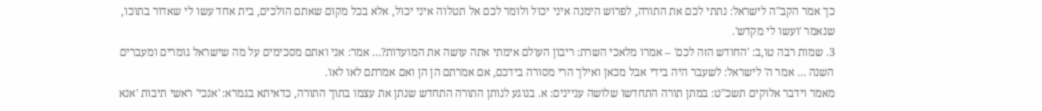כך אמר הקב"ה לישראל: נתתי לכם את התורה, לפרוש הימנה איני יכול ולומר לכם אל תטלוה איני יכול, אלא בכל מקום שאתם הולכים, בית אחד עשו לי שאדור בתוכו, שנאמר 'ועשו לי מקדש'.
3. שמות רבה טו,ב: 'החודש הזה לכם' – אמרו מלאכי השרת: ריבון העולם אימתי אתה עושה את המועדות?… אמר: אני ואתם מסכימים על מה שישראל גומרים ומעברים השנה … אמר ה' לישראל: לשעבר היה בידי אבל מכאן ואילך הרי מסורה בידכם, אם אמרתם הן הן ואם אמרתם לאו לאו.
מאמר וידבר אלוקים תשכ"ט: במתן תורה התחדשו שלושה עניינים: א. בנוגע לנותן התורה התחדש שנתן את עצמו בתוך התורה, כדאיתא בגמרא: 'אנכי' ראשי תיבות 'אנא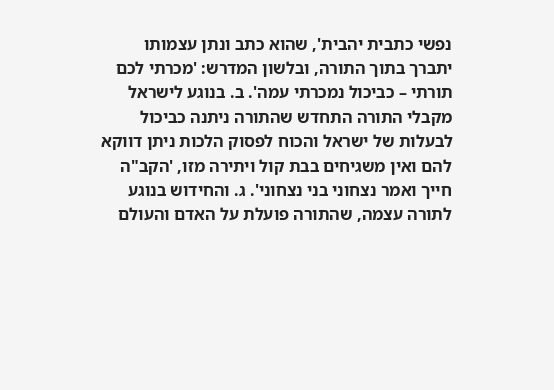נפשי כתבית יהבית', שהוא כתב ונתן עצמותו יתברך בתוך התורה, ובלשון המדרש: 'מכרתי לכם תורתי – כביכול נמכרתי עמה'. ב. בנוגע לישראל מקבלי התורה התחדש שהתורה ניתנה כביכול לבעלות של ישראל והכוח לפסוק הלכות ניתן דווקא להם ואין משגיחים בבת קול ויתירה מזו, 'הקב"ה חייך ואמר נצחוני בני נצחוני'. ג. והחידוש בנוגע לתורה עצמה, שהתורה פועלת על האדם והעולם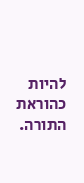להיות כהוראת התורה.